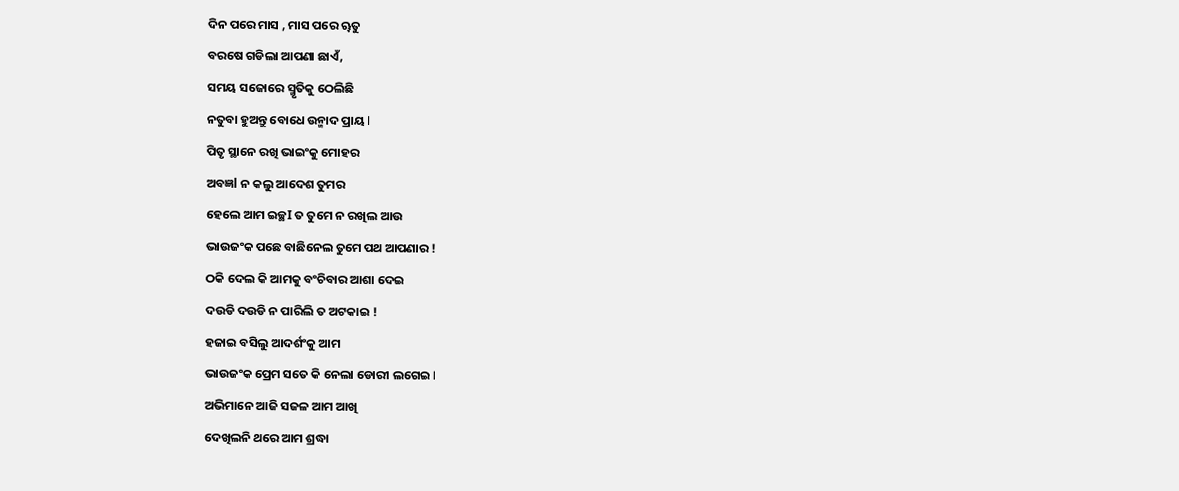ଦିନ ପରେ ମାସ , ମାସ ପରେ ୠତୁ
ବରଷେ ଗଡିଲା ଆପଣା ଛାଏଁ,
ସମୟ ସଜୋରେ ସ୍ମୃତିକୁ ଠେଲିଛି
ନତୁବା ହୁଅନ୍ତୁ ବୋଧେ ଉନ୍ମାଦ ପ୍ରାୟ l
ପିତୃ ସ୍ଥାନେ ରଖି ଭାଇଂକୁ ମୋହର
ଅବଜ୍ଞl ନ କଲୁ ଆଦେଶ ତୁମର
ହେଲେ ଆମ ଇଚ୍ଛI ତ ତୁମେ ନ ରଖିଲ ଆଉ
ଭାଉଜଂକ ପଛେ ବାଛିନେଲ ତୁମେ ପଥ ଆପଣାର !
ଠକି ଦେଲ କି ଆମକୁ ବଂଚିବାର ଆଶା ଦେଇ
ଦଉଡି ଦଉଡି ନ ପାରିଲି ତ ଅଟକାଇ !
ହଜାଇ ବସିଲୁ ଆଦର୍ଶଂକୁ ଆମ
ଭାଉଜଂକ ପ୍ରେମ ସତେ କି ନେଲା ଡୋରୀ ଲଗେଇ I
ଅଭିମାନେ ଆଜି ସଜଳ ଆମ ଆଖି
ଦେଖିଲନି ଥରେ ଆମ ଶ୍ରଦ୍ଧା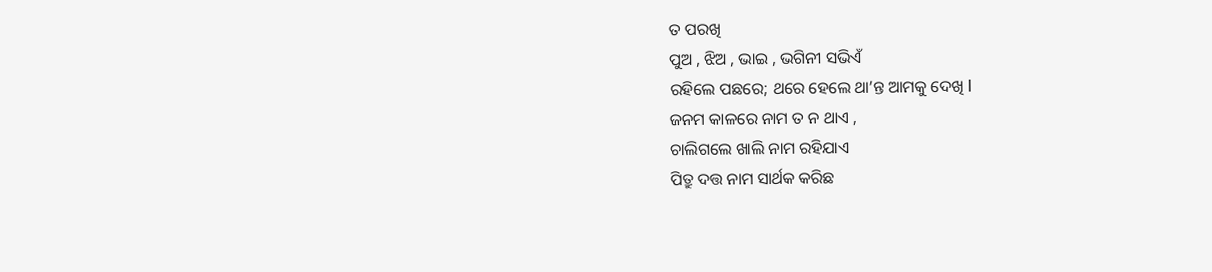ତ ପରଖି
ପୁଅ , ଝିଅ , ଭାଇ , ଭଗିନୀ ସଭିଏଁ
ରହିଲେ ପଛରେ; ଥରେ ହେଲେ ଥା’ନ୍ତ ଆମକୁ ଦେଖି I
ଜନମ କାଳରେ ନାମ ତ ନ ଥାଏ ,
ଚାଲିଗଲେ ଖାଲି ନାମ ରହିଯାଏ
ପିତ୍ରୁ ଦତ୍ତ ନାମ ସାର୍ଥକ କରିଛ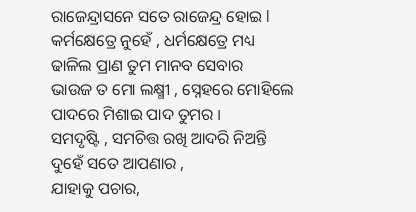ରାଜେନ୍ଦ୍ରାସନେ ସତେ ରାଜେନ୍ଦ୍ର ହୋଇ l
କର୍ମକ୍ଷେତ୍ରେ ନୁହେଁ , ଧର୍ମକ୍ଷେତ୍ରେ ମଧ୍ୟ
ଢାଳିଲ ପ୍ରାଣ ତୁମ ମାନବ ସେବାର
ଭାଉଜ ତ ମୋ ଲକ୍ଷ୍ମୀ , ସ୍ନେହରେ ମୋହିଲେ
ପାଦରେ ମିଶାଇ ପାଦ ତୁମର I
ସମଦୃଷ୍ଟି , ସମଚିତ୍ତ ରଖି ଆଦରି ନିଅନ୍ତି
ଦୁହେଁ ସତେ ଆପଣାର ,
ଯାହାକୁ ପଚାର,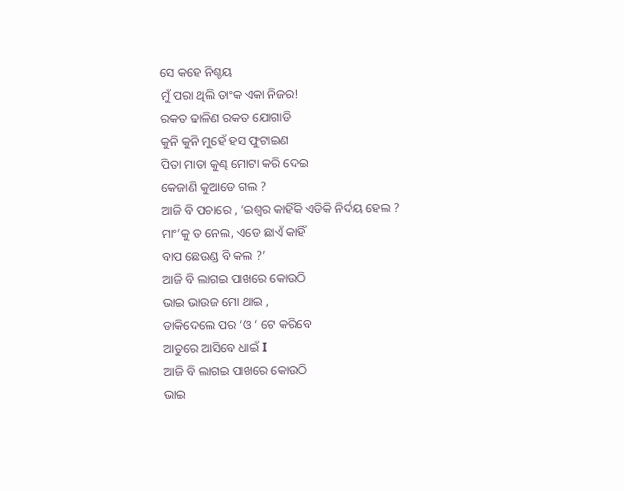ସେ କହେ ନିଶ୍ଚୟ
ମୁଁ ପରା ଥିଲି ତାଂକ ଏକା ନିଜର!
ରକତ ଢାଳିଣ ରକତ ଯୋଗାଡି
କୁନି କୁନି ମୁହେଁ ହସ ଫୁଟାଇଣ
ପିତା ମାତା କୁଣ୍ଢ ମୋଟା କରି ଦେଇ
କେଜାଣି କୁଆଡେ ଗଲ ?
ଆଜି ବି ପଚାରେ , ‘ଇଶ୍ବର କାହିଁକି ଏଡିକି ନିର୍ଦୟ ହେଲ ?
ମାଂ’କୁ ତ ନେଲ, ଏଡେ ଛାଏଁ କାହିଁ
ବାପ ଛେଉଣ୍ଡ ବି କଲ ?’
ଆଜି ବି ଲାଗଇ ପାଖରେ କୋଉଠି
ଭାଇ ଭାଉଜ ମୋ ଥାଇ ,
ଡାକିଦେଲେ ପର ‘ଓ ‘ ଟେ କରିବେ
ଆତୁରେ ଆସିବେ ଧାଇଁ I
ଆଜି ବି ଲାଗଇ ପାଖରେ କୋଉଠି
ଭାଇ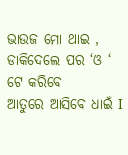ଭାଉଜ ମୋ ଥାଇ ,
ଡାକିଦେଲେ ପର ‘ଓ ‘ ଟେ କରିବେ
ଆତୁରେ ଆସିବେ ଧାଇଁ I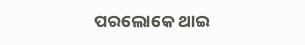ପରଲୋକେ ଥାଇ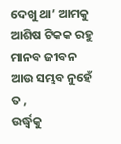ଦେଖୁ ଥା’ ଆମକୁ
ଆଶିଷ ଟିକକ ରହୁ
ମାନବ ଜୀବନ ଆଉ ସମ୍ଭବ ନୁହେଁ ତ ,
ଉର୍ଦ୍ଧ୍ବକୁ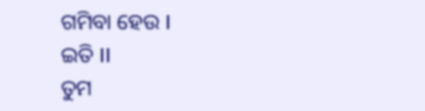ଗମିବା ହେଉ I
ଇତି II
ତୁମ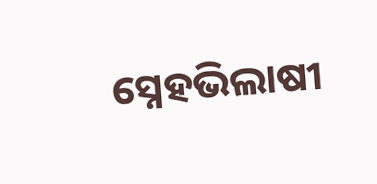ସ୍ନେହଭିଲାଷୀ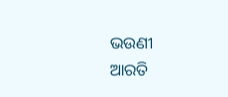ଭଉଣୀ
ଆରତି